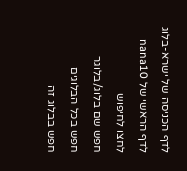לדף הכניסה של ישרא-בלוג
לדף הראשי של nana10
לחצו לחיפוש
חפש שם בלוג/בלוגר
חפש בכל הבלוגים
חפש בבלוג זה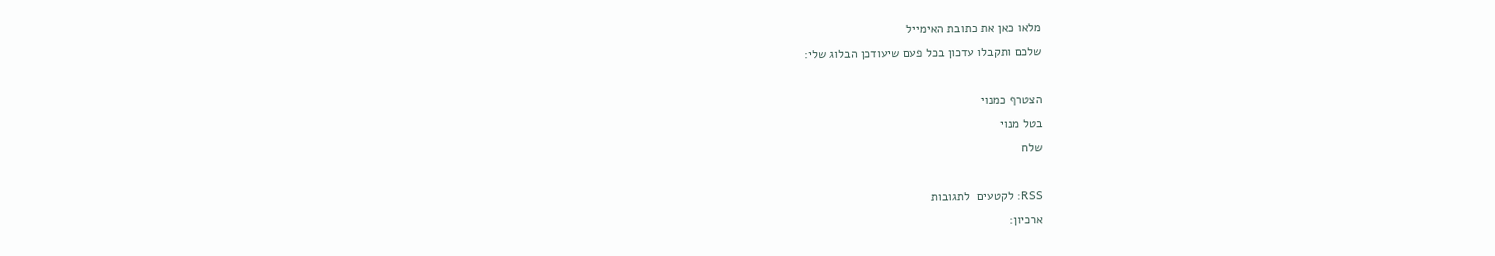מלאו כאן את כתובת האימייל
שלכם ותקבלו עדכון בכל פעם שיעודכן הבלוג שלי:

הצטרף כמנוי
בטל מנוי
שלח

RSS: לקטעים  לתגובות
ארכיון: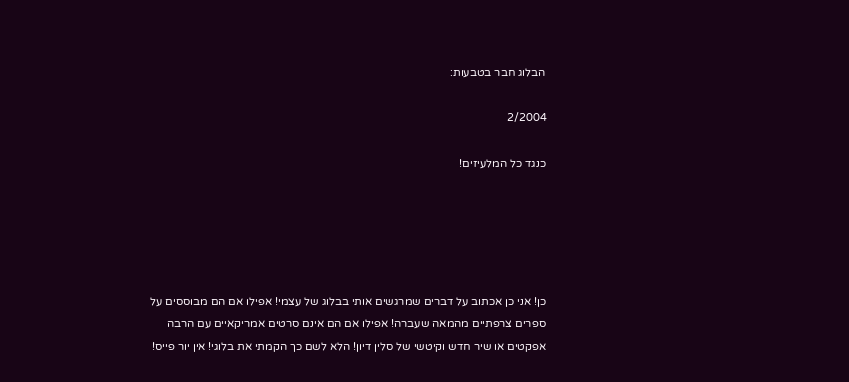הבלוג חבר בטבעות:

2/2004

כנגד כל המלעיזים!





כן! אני כן אכתוב על דברים שמרגשים אותי בבלוג של עצמי! אפילו אם הם מבוססים על ספרים צרפתיים מהמאה שעברה! אפילו אם הם אינם סרטים אמריקאיים עם הרבה אפקטים או שיר חדש וקיטשי של סלין דיון! הלא לשם כך הקמתי את בלוגי! אין יור פייס!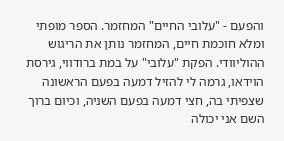והפעם - "עלובי החיים" המחזמר. הספר מופתי ומלא חוכמת חיים, המחזמר נותן את הריגוש ההוליוודי. הפקת "עלובי" על במת ברודווי, גירסת הוידאו, גרמה לי להזיל דמעה בפעם הראשונה שצפיתי בה, חצי דמעה בפעם השניה, וכיום ברוך השם אני יכולה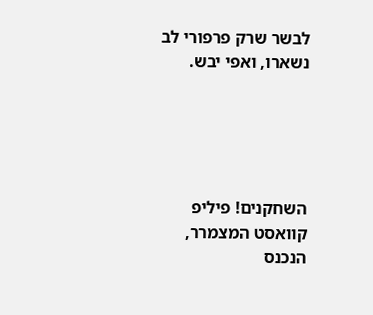לבשר שרק פרפורי לב נשארו, ואפי יבש.





השחקנים! פיליפ קוואסט המצמרר, הנכנס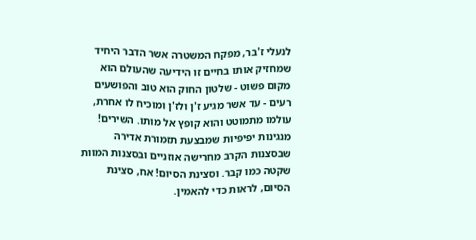לנעלי ז'בר, מפקח המשטרה אשר הדבר היחיד שמחזיק אותו בחיים זו הידיעה שהעולם הוא מקום פשוט - שלטון החוק הוא טוב והפושעים רעים - עד אשר מגיע ז'ן ולז'ן ומוכיח לו אחרת, עולמו מתמוטט והוא קופץ אל מותו. השירים! מנגינות יפיפיות שמבצעת תזמורת אדירה שבסצנות הקרב מחרישה אוזניים ובסצנות המוות שקטה כמו קבר. וסצינת הסיום! אח, סצינת הסיום, לראות כדי להאמין.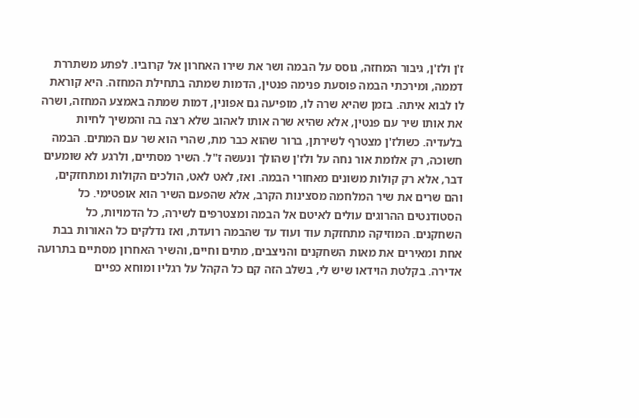ז'ן ולז'ן, גיבור המחזה, גוסס על הבמה ושר את שירו האחרון אל קרוביו. לפתע משתררת דממה, ומירכתי הבמה פוסעת פנימה פנטין, הדמות שמתה בתחילת המחזה. היא קוראת לו לבוא איתה. בזמן שהיא שרה לו, מופיעה גם אפונין, דמות שמתה באמצע המחזה, ושרה את אותו שיר עם פנטין, אלא שהיא שרה אותו לאהוב שלא רצה בה והמשיך לחיות בלעדיה. כשולז'ן מצטרף לשירתן, ברור שהוא כבר מת, שהרי הוא שר עם המתים. הבמה חשוכה, רק אלומת אור נחה על ולז'ן שהולך ונעשה ז"ל. השיר מסתיים, ולרגע לא שומעים דבר, אלא רק קולות משונים מאחורי הבמה. ואז, לאט לאט, הולכים הקולות ומתחזקים, והם שרים את שיר המלחמה מסצינות הקרב, אלא שהפעם השיר הוא אופטימי. כל הסטודנטים ההרוגים עולים לאיטם אל הבמה ומצטרפים לשירה, כל הדמויות, כל השחקנים. המוזיקה מתחזקת עוד ועוד עד שהבמה רועדת, ואז נדלקים כל האורות בבת אחת ומאירים את מאות השחקנים והניצבים, מתים וחיים, והשיר האחרון מסתיים בתרועה אדירה. בקלטת הוידאו שיש לי, בשלב הזה קם כל הקהל על רגליו ומוחא כפיים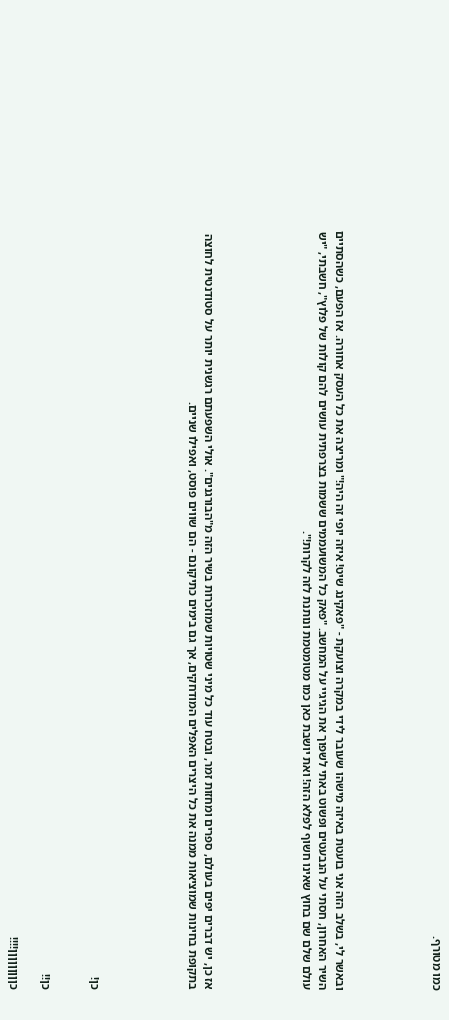כמו מטורף.





ובאשר לי, בשלב הזה אני בועטת באיזה מישהו שעובר לידי במקרה וצועקת - "פאקינג שיט! איזה יופי זה היה!" ומריצה את כל העסק אחורה. אז הפעם, כשהסתיים השיר האחרון, חסתי על הנבעטים ופשוט באתי לשפוך את הגיגיי על המחשב. "פאק כל המשועממים ששמות בצרפתית עושים להם קולות של פלוץ", חשבתי, "יש עולם שלם שם בחוץ שאינו חשוף לפלא הזה! ואת יושבת כאן כמו מטומטמת ונותנת לזה לקרות!".





אז כן, יש דברים יפים בעולם, ספרים ומחזות זמר, ובטח עוד כל מיני שטויות שמוזכרות בשיר הזה מ"הבורגנים". אולי השפעתם רגשנית יותר על סטודנטית לחוצה בתקופת בחינות שמוציאות ממנה את כל היצרים האפלים המודחקים, אך גם בימים כתיקונם - הם שווים פוסט, ואפילו שניים.





כן!


כן!!

כןןןןןןןןן!!!!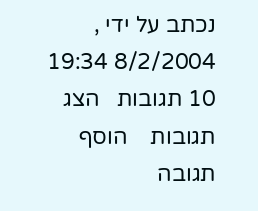נכתב על ידי , 8/2/2004 19:34
10 תגובות   הצג תגובות    הוסף תגובה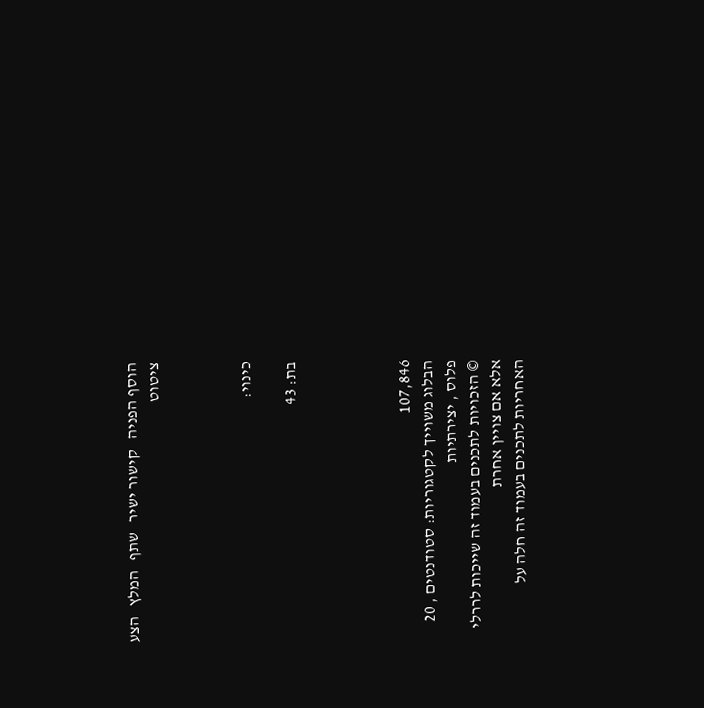הוסף הפניה   קישור ישיר   שתף   המלץ   הצע ציטוט



כינוי:

בת: 43




107,846
הבלוג משוייך לקטגוריות: סטודנטים , 20 פלוס , יצירתיות
© הזכויות לתכנים בעמוד זה שייכות לררלי אלא אם צויין אחרת
האחריות לתכנים בעמוד זה חלה על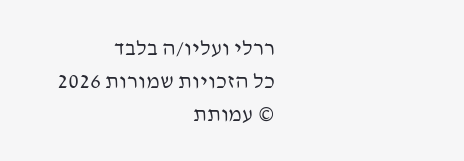ררלי ועליו/ה בלבד
כל הזכויות שמורות 2026 © עמותת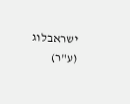ישראבלוג (ע"ר)